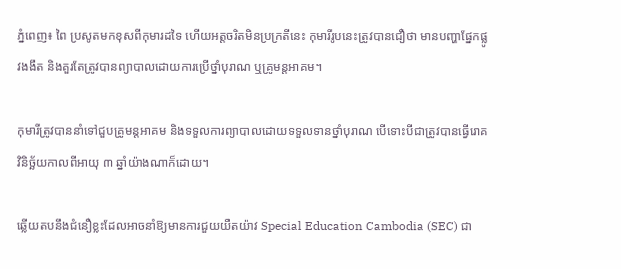ភ្នំពេញ៖ ពៃ ប្រសូតមកខុសពីកុមារដទៃ ហើយអត្ដចរិតមិនប្រក្រតីនេះ កុមារីរូបនេះត្រូវបានជឿថា មានបញ្ហាផ្នែកផ្លូវងងឹត និងគួរតែត្រូវបានព្យាបាលដោយការប្រើថ្នាំបុរាណ ឬគ្រូមន្តអាគម។

កុមារីត្រូវបាននាំទៅជួបគ្រូមន្តអាគម និងទទួលការព្យាបាលដោយទទួលទានថ្នាំបុរាណ បើទោះបីជាត្រូវបានធ្វើរោគវិនិច្ឆ័យកាលពីអាយុ ៣ ឆ្នាំយ៉ាងណាក៏ដោយ។

ឆ្លើយតបនឹងជំនឿខ្លះដែលអាចនាំឱ្យមានការជួយយឺតយ៉ាវ Special Education Cambodia (SEC) ជា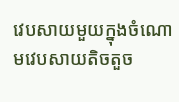វេបសាយមួយក្នុងចំណោមវេបសាយតិចតួច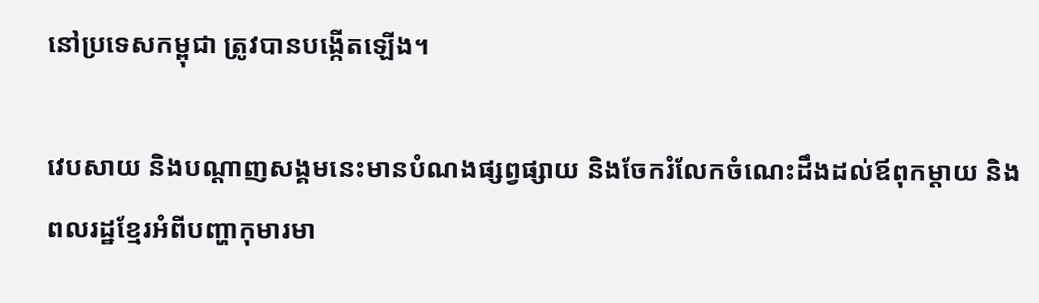នៅប្រទេសកម្ពុជា ត្រូវបានបង្កើតឡើង។

វេបសាយ និងបណ្ដាញសង្គមនេះមានបំណងផ្សព្វផ្សាយ និងចែករំលែកចំណេះដឹងដល់ឪពុកម្ដាយ និងពលរដ្ឋខ្មែរអំពីបញ្ហាកុមារមា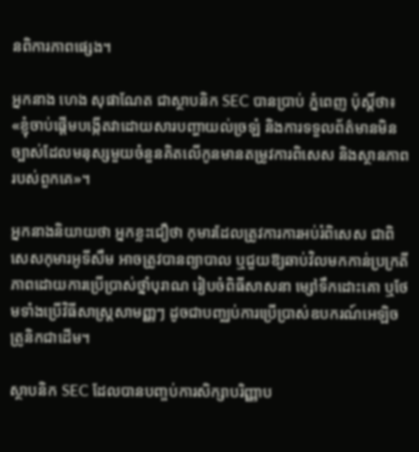នពិការភាពផ្សេង។

អ្នកនាង ហេង សុផាណែត ជាស្ថាបនិក SEC បានប្រាប់ ភ្នំពេញ ប៉ុស្ដិ៍ថា៖ «ខ្ញុំចាប់ផ្ដើមបង្កើតវាដោយសារបញ្ហាយល់ច្រឡំ និងការទទួលព័ត៌មានមិនច្បាស់ដែលមនុស្សមួយចំនួនគិតលើកូនមានតម្រូវការពិសេស និងស្ថានភាពរបស់ពួកគេ»។

អ្នកនាងនិយាយថា អ្នកខ្លះជឿថា កុមារដែលត្រូវការការអប់រំពិសេស ជាពិសេសកុមារអូទីសឹម អាចត្រូវបានព្យាបាល ឬជួយឱ្យឆាប់វិលមកកាន់ប្រក្រតីភាពដោយការប្រើប្រាស់ថ្នាំបុរាណ រៀបចំពិធីសាសនា ម្សៅទឹកដោះគោ ឬថែមទាំងប្រើវិធីសាស្ដ្រសាមញ្ញៗ ដូចជាបញ្ឈប់ការប្រើប្រាស់ឧបករណ៍អេឡិចត្រូនិកជាដើម។

ស្ថាបនិក SEC ដែលបានបញ្ចប់ការសិក្សាបរិញ្ញាប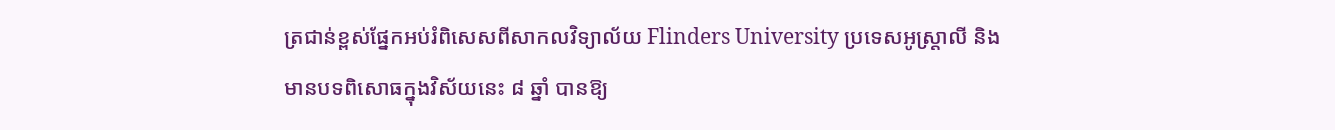ត្រជាន់ខ្ពស់ផ្នែកអប់រំពិសេសពីសាកលវិទ្យាល័យ Flinders University ប្រទេសអូស្ដ្រាលី និងមានបទពិសោធក្នុងវិស័យនេះ ៨ ឆ្នាំ បានឱ្យ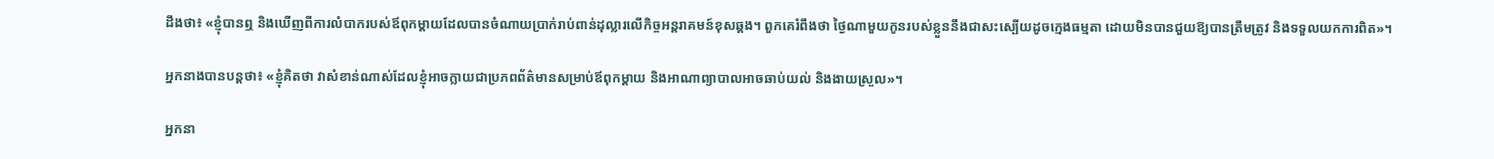ដឹងថា៖ «ខ្ញុំបានឮ និងឃើញពីការលំបាករបស់ឪពុកម្ដាយដែលបានចំណាយប្រាក់រាប់ពាន់ដុល្លារលើកិច្ចអន្ដរាគមន៍ខុសឆ្គង។ ពួកគេរំពឹងថា ថ្ងៃណាមួយកូនរបស់ខ្លួននឹងជាសះស្បើយដូចក្មេងធម្មតា ដោយមិនបានជួយឱ្យបានត្រឹមត្រូវ និងទទួលយកការពិត»។

អ្នកនាងបានបន្ដថា៖ «ខ្ញុំគិតថា វាសំខាន់ណាស់ដែលខ្ញុំអាចក្លាយជាប្រភពព័ត៌មានសម្រាប់ឪពុកម្ដាយ និងអាណាព្យាបាលអាចឆាប់យល់ និងងាយស្រួល»។

អ្នកនា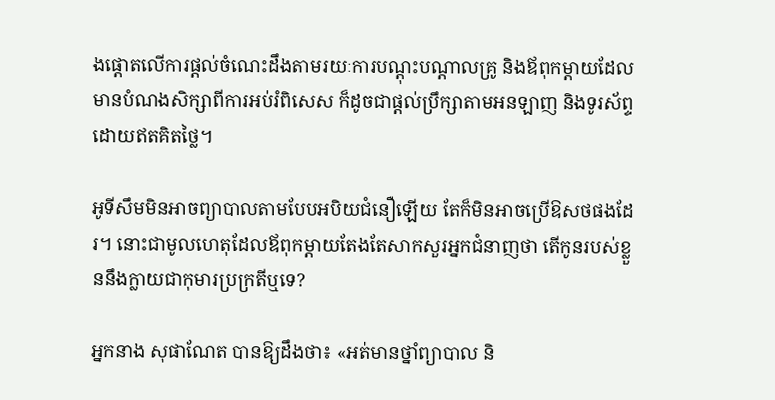ងផ្ដោតលើការផ្ដល់ចំណេះដឹងតាមរយៈការបណ្ដុះបណ្ដាលគ្រូ និងឪពុកម្ដាយដែលមានបំណងសិក្សាពីការអប់រំពិសេស ក៏ដូចជាផ្ដល់ប្រឹក្សាតាមអនឡាញ និងទូរស័ព្ទដោយឥតគិតថ្លៃ។

អូទីសឹមមិនអាចព្យាបាលតាមបែបអបិយជំនឿឡើយ តែក៏មិនអាចប្រើឱសថផងដែរ។ នោះជាមូលហេតុដែលឪពុកម្ដាយតែងតែសាកសួរអ្នកជំនាញថា តើកូនរបស់ខ្លួននឹងក្លាយជាកុមារប្រក្រតីឬទេ?

អ្នកនាង សុផាណែត បានឱ្យដឹងថា៖ «អត់មានថ្នាំព្យាបាល និ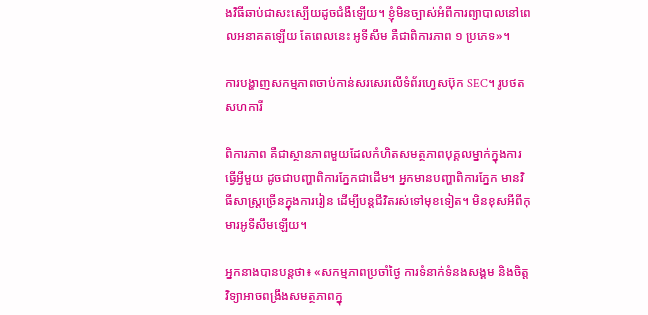ងវិធីឆាប់ជាសះស្បើយដូចជំងឺឡើយ។ ខ្ញុំមិនច្បាស់អំពីការព្យាបាលនៅពេលអនាគតឡើយ តែពេលនេះ អូទីសឹម គឺជាពិការភាព ១ ប្រភេទ»។

ការបង្ហាញសកម្មភាពចាប់កាន់សរសេរលើទំព័រហ្វេសប៊ុក SEC។ រូបថត សហការី

ពិការភាព គឺជាស្ថានភាពមួយដែលកំហិតសមត្ថភាពបុគ្គលម្នាក់ក្នុងការធ្វើអ្វីមួយ ដូចជាបញ្ហាពិការភ្នែកជាដើម។ អ្នកមានបញ្ហាពិការភ្នែក មានវិធីសាស្ដ្រច្រើនក្នុងការរៀន ដើម្បីបន្ដជីវិតរស់ទៅមុខទៀត។ មិនខុសអីពីកុមារអូទីសឹមឡើយ។

អ្នកនាងបានបន្ដថា៖ «សកម្មភាពប្រចាំថ្ងៃ ការទំនាក់ទំនងសង្គម និងចិត្ដវិទ្យាអាចពង្រឹងសមត្ថភាពក្នុ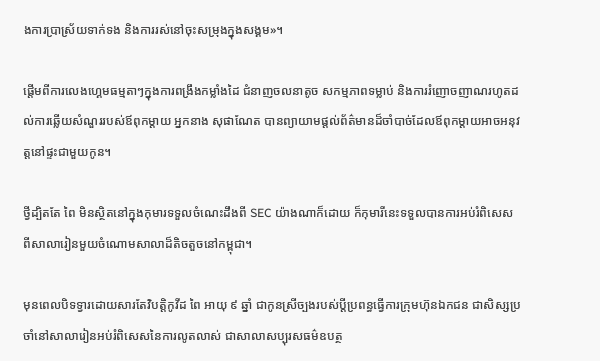ងការប្រាស្រ័យទាក់ទង និងការរស់នៅចុះសម្រុងក្នុងសង្គម»។

ផ្ដើមពីការលេងហ្គេមធម្មតាៗក្នុងការពង្រឹងកម្លាំងដៃ ជំនាញចលនាតូច សកម្មភាពទម្លាប់ និងការរំញោចញាណរហូតដល់ការឆ្លើយសំណួររបស់ឪពុកម្ដាយ អ្នកនាង សុផាណែត បានព្យាយាមផ្ដល់ព័ត៌មានដ៏ចាំបាច់ដែលឪពុកម្ដាយអាចអនុវត្ដនៅផ្ទះជាមួយកូន។

ថ្វីដ្បិតតែ ពៃ មិនស្ថិតនៅក្នុងកុមារទទួលចំណេះដឹងពី SEC យ៉ាងណាក៏ដោយ ក៏កុមារីនេះទទួលបានការអប់រំពិសេសពីសាលារៀនមួយចំណោមសាលាដ៏តិចតួចនៅកម្ពុជា។

មុនពេលបិទទ្វារដោយសារតែវិបត្ដិកូវីដ ពៃ អាយុ ៩ ឆ្នាំ ជាកូនស្រីច្បងរបស់ប្ដីប្រពន្ធធ្វើការក្រុមហ៊ុនឯកជន ជាសិស្សប្រចាំនៅសាលារៀនអប់រំពិសេសនៃការលូតលាស់ ជាសាលាសប្បុរសធម៌ឧបត្ថ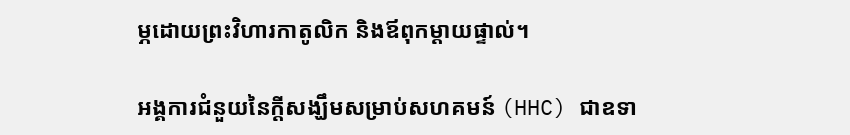ម្ភដោយព្រះវិហារកាតូលិក និងឪពុកម្ដាយផ្ទាល់។

អង្គការជំនួយនៃក្ដីសង្ឃឹមសម្រាប់សហគមន៍ (HHC) ជាឧទា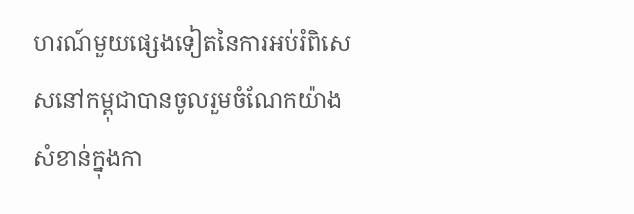ហរណ៍មួយផ្សេងទៀតនៃការអប់រំពិសេសនៅកម្ពុជាបានចូលរួមចំណែកយ៉ាងសំខាន់ក្នុងកា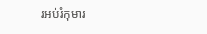រអប់រំកុមារ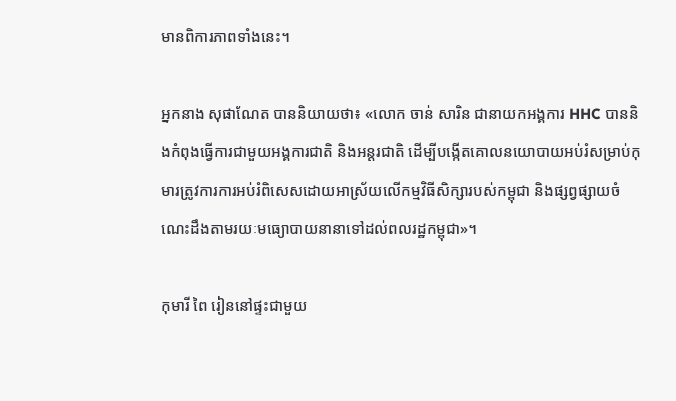មានពិការភាពទាំងនេះ។

អ្នកនាង សុផាណែត បាននិយាយថា៖ «លោក ចាន់ សារិន ជានាយកអង្គការ HHC បាននិងកំពុងធ្វើការជាមួយអង្គការជាតិ និងអន្ដរជាតិ ដើម្បីបង្កើតគោលនយោបាយអប់រំសម្រាប់កុមារត្រូវការការអប់រំពិសេសដោយអាស្រ័យលើកម្មវិធីសិក្សារបស់កម្ពុជា និងផ្សព្វផ្សាយចំណេះដឹងតាមរយៈមធ្យោបាយនានាទៅដល់ពលរដ្ឋកម្ពុជា»។

កុមារី ពៃ រៀននៅផ្ទះជាមួយ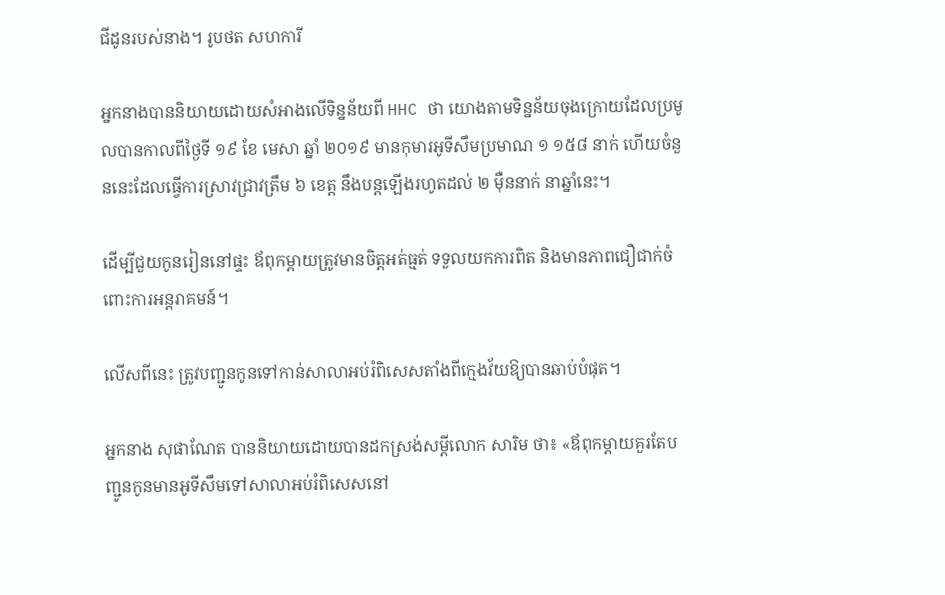ជីដូនរបស់នាង។ រូបថត សហការី

អ្នកនាងបាននិយាយដោយសំអាងលើទិន្នន័យពី HHC ថា យោងតាមទិន្នន័យចុងក្រោយដែលប្រមូលបានកាលពីថ្ងៃទី ១៩ ខែ មេសា ឆ្នាំ ២០១៩ មានកុមារអូទីសឹមប្រមាណ ១ ១៥៨ នាក់ ហើយចំនួននេះដែលធ្វើការស្រាវជ្រាវត្រឹម ៦ ខេត្ដ នឹងបន្ដឡើងរហូតដល់ ២ ម៉ឺននាក់ នាឆ្នាំនេះ។

ដើម្បីជួយកូនរៀននៅផ្ទះ ឪពុកម្ដាយត្រូវមានចិត្ដអត់ធ្មត់ ទទួលយកការពិត និងមានភាពជឿជាក់ចំពោះការអន្ដរាគមន៍។

លើសពីនេះ ត្រូវបញ្ជូនកូនទៅកាន់សាលាអប់រំពិសេសតាំងពីក្មេងវ័យឱ្យបានឆាប់បំផុត។

អ្នកនាង សុផាណែត បាននិយាយដោយបានដកស្រង់សម្ដីលោក សារិម ថា៖ «ឪពុកម្ដាយគួរតែបញ្ជូនកូនមានអូទីសឹមទៅសាលាអប់រំពិសេសនៅ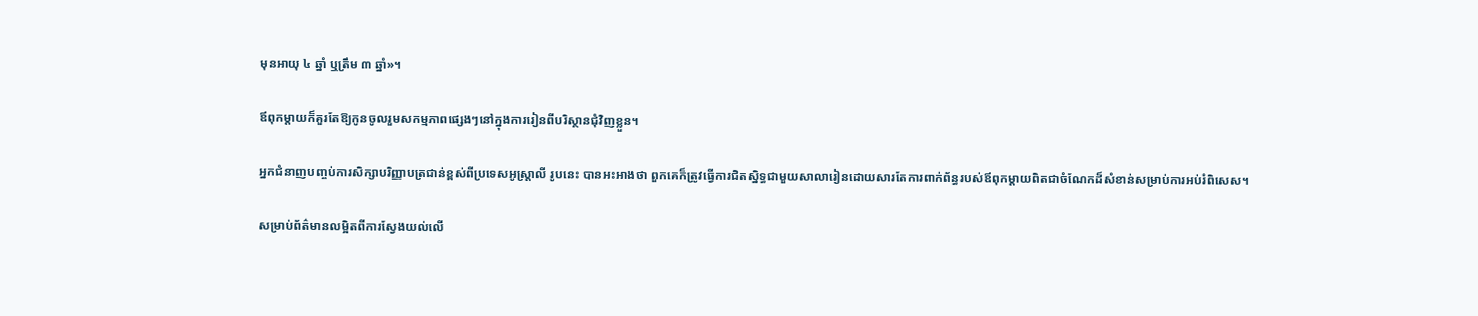មុនអាយុ ៤ ឆ្នាំ ឬត្រឹម ៣ ឆ្នាំ»។

ឪពុកម្ដាយក៏គួរតែឱ្យកូនចូលរួមសកម្មភាពផ្សេងៗនៅក្នុងការរៀនពីបរិស្ថានជុំវិញខ្លួន។

អ្នកជំនាញបញ្ចប់ការសិក្សាបរិញ្ញាបត្រជាន់ខ្ពស់ពីប្រទេសអូស្ដ្រាលី រូបនេះ បានអះអាងថា ពួកគេក៏ត្រូវធ្វើការជិតស្និទ្ធជាមួយសាលារៀនដោយសារតែការពាក់ព័ន្ធរបស់ឪពុកម្ដាយពិតជាចំណែកដ៏សំខាន់សម្រាប់ការអប់រំពិសេស។

សម្រាប់ព័ត៌មានលម្អិតពីការស្វែងយល់លើ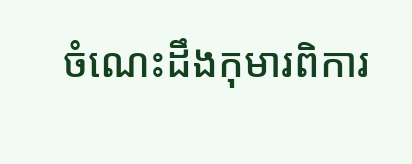ចំណេះដឹងកុមារពិការ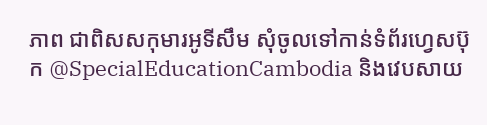ភាព ជាពិសសកុមារអូទីសឹម សុំចូលទៅកាន់ទំព័រហ្វេសប៊ុក @SpecialEducationCambodia និងវេបសាយ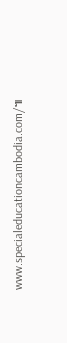www.specialeducationcambodia.com/៕